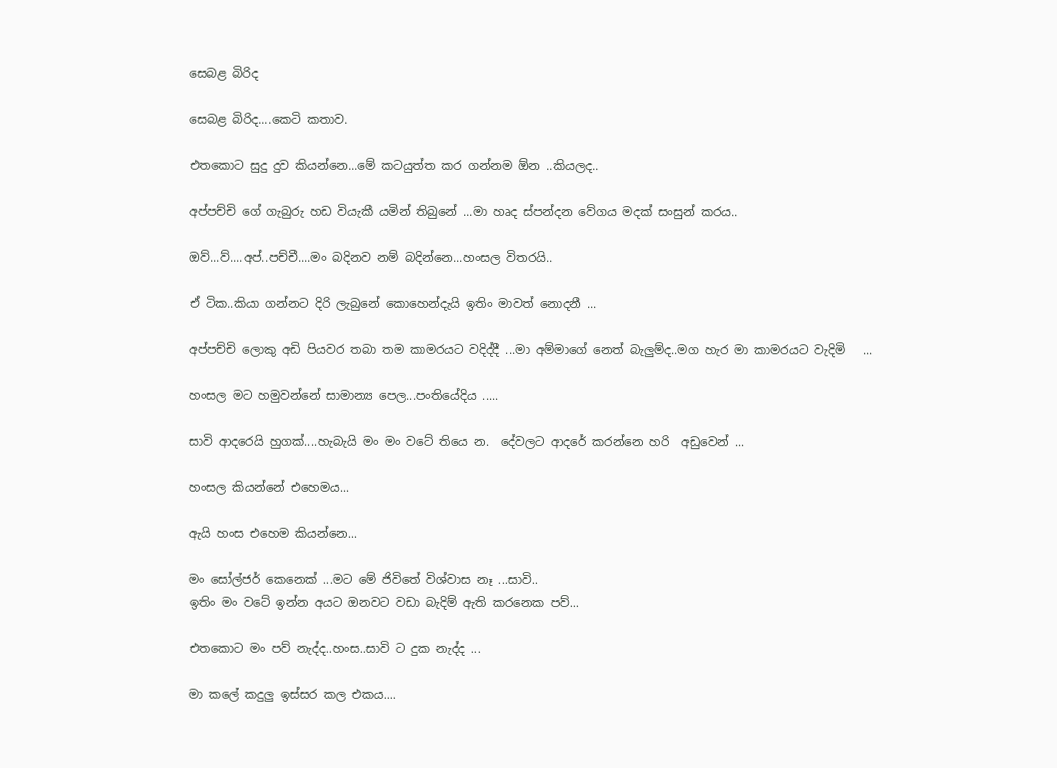සෙබළ බිරිද

සෙබළ බිරිද....කෙටි කතාව.

එතකොට සුදු දුව කියන්නෙ...මේ කටයුත්ත කර ගන්නම ඕන ..කියලද..

අප්පච්චි ගේ ගැබුරු හඩ වියැකී යමින් තිබුනේ ...මා හෘද ස්පන්දන වේගය මදක් සංසුන් කරය..

ඔව්...ව්....අප්..පච්චී....මං බදිනව නම් බදින්නෙ...හංසල විතරයි..

ඒ ටික..කියා ගන්නට දිරි ලැබුනේ කොහෙන්දැයි ඉතිං මාවත් නොදනී ...

අප්පච්චි ලොකු අඩි පියවර තබ‍ා තම කාමරයට වදිද්දී ...මා අම්මාගේ නෙත් බැලුම්ද..මග හැර මා කාමරයට වැදිමි   ...

හංසල මට හමුවන්නේ සාමාන්‍ය පෙල...පංතියේදිය .....

සාවි ආදරෙයි හුගක්....හැබැයි මං මං වටේ තියෙ න.  දේවලට ආදරේ කරන්නෙ හරි  අඩුවෙන් ...

හංසල කියන්නේ එහෙමය...

ඇයි හංස එහෙම කියන්නෙ...

මං සෝල්ජර් කෙනෙක් ...මට මේ ජිවිතේ විශ්වාස නෑ ...සාවි..
ඉතිං මං වටේ ඉන්න අයට ඔනවට වඩා බැදිම් ඇති කරනෙක පව්...

එතකොට මං පව් නැද්ද..හංස..සාවි ට දුක නැද්ද ...

මා කලේ කදුලු ඉස්සර කල එකය....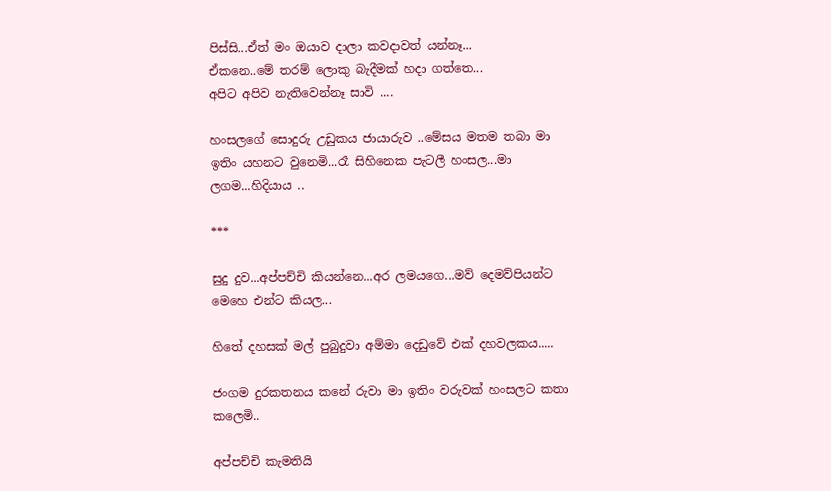පිස්සි...ඒත් මං ඔයාව දාලා කවදාවත් යන්නෑ...
ඒකනෙ..මේ තරම් ලොකු බැදීමක් හදා ගත්තෙ...
අපිට අපිව නැතිවෙන්නෑ සාවි ....

හංසලගේ සොදුරු උඩුකය ජායාරුව ..මේසය මතම තබා මා ඉතිං යහනට වුනෙමි...රෑ සිහිනෙක පැටලී හංසල...මා ලගම...හිදියාය ..

***

සුදු දුව...අප්පච්චි කියන්නෙ...අර ලමයගෙ...මව් දෙමව්පියන්ට මෙහෙ එන්ට කියල...

හිතේ දහසක් මල් පුබුදුවා අම්මා දෙඩුවේ එක් දහවලකය.....

ජංගම දුරකතනය කනේ රුවා මා ඉතිං වරුවක් හංසලට කතා කලෙමි..

අප්පච්චි කැමතියි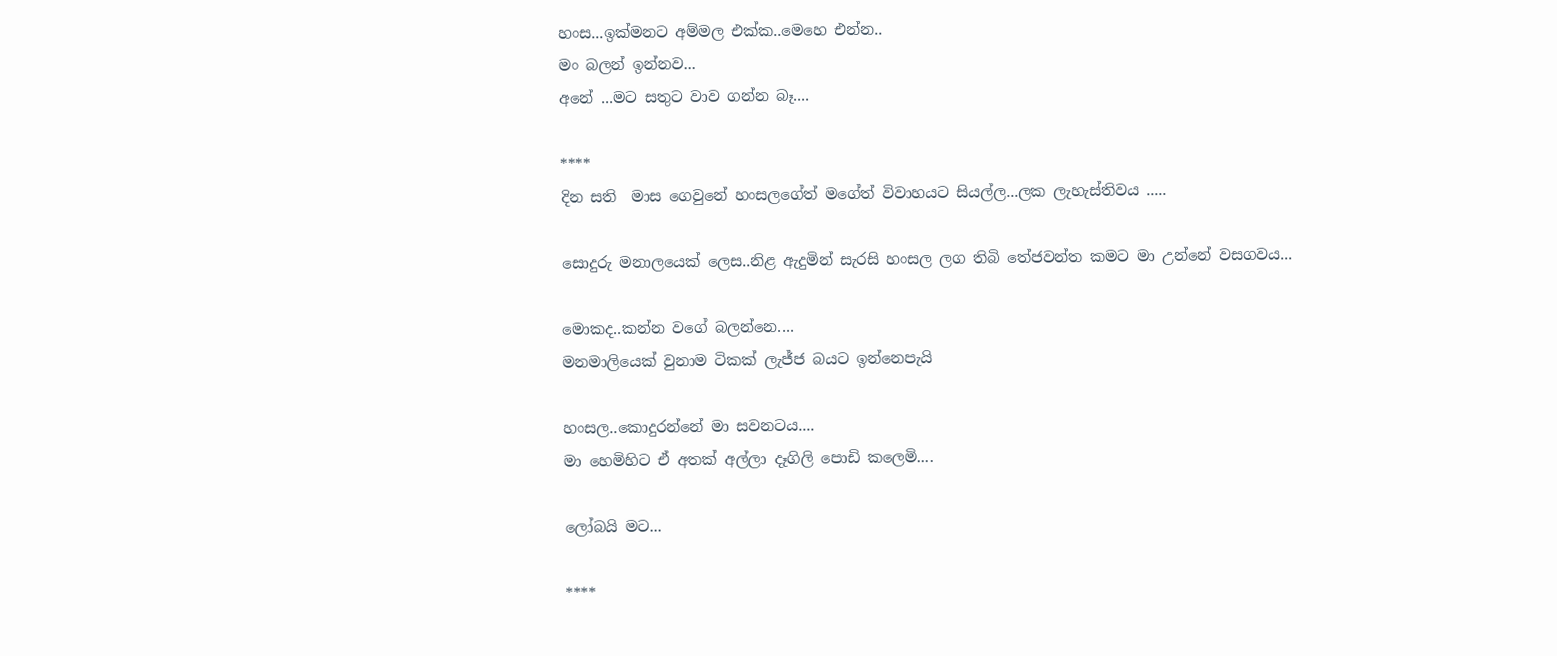හංස...ඉක්මනට අම්මල එක්ක..මෙහෙ එන්න..
මං බලන් ඉන්නව...
අනේ ...මට සතුට වාව ගන්න බෑ....

****
දින සති  මාස ගෙවුනේ හංසලගේත් මගේත් විවාහයට සියල්ල...ලක ලැහැස්තිවය .....

සොදුරු මනාලයෙක් ලෙස..නිළ ඇදුමින් සැරසි හංසල ලග තිබි තේජවන්ත කමට මා උන්නේ වසගවය...

මොකද..කන්න වගේ බලන්නෙ....
මනමාලියෙක් වුනාම ටිකක් ලැජ්ජ බයට ඉන්නෙපැයි

හංසල..කොදුරන්නේ මා සවනටය....
මා හෙමිහිට ඒ අතක් අල්ලා දෑගිලි පොඩි කලෙමි....

ලෝබයි මට...

****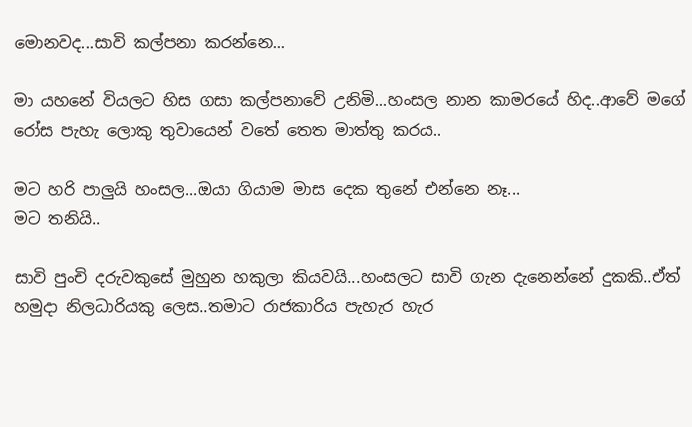මොනවද...සාවි කල්පනා කරන්නෙ...

මා යහනේ වියලට හිස ගසා කල්පනාවේ උනිමි...හංසල නාන කාමරයේ හිද..ආවේ මගේ රෝස පැහැ ලොකු තුවායෙන් වතේ තෙත මාත්තු කරය..

මට හරි පාලුයි හංසල...ඔයා ගියාම මාස දෙක තුනේ එන්නෙ නෑ...
මට තනියි..

සාවි පුංචි දරුවකුසේ මුහුන හකුලා කියවයි...හංසලට සාවි ගැන දැනෙන්නේ දුකකි..ඒත් හමුදා නිලධාරියකු ලෙස..තමාට රාජකාරිය පැහැර හැර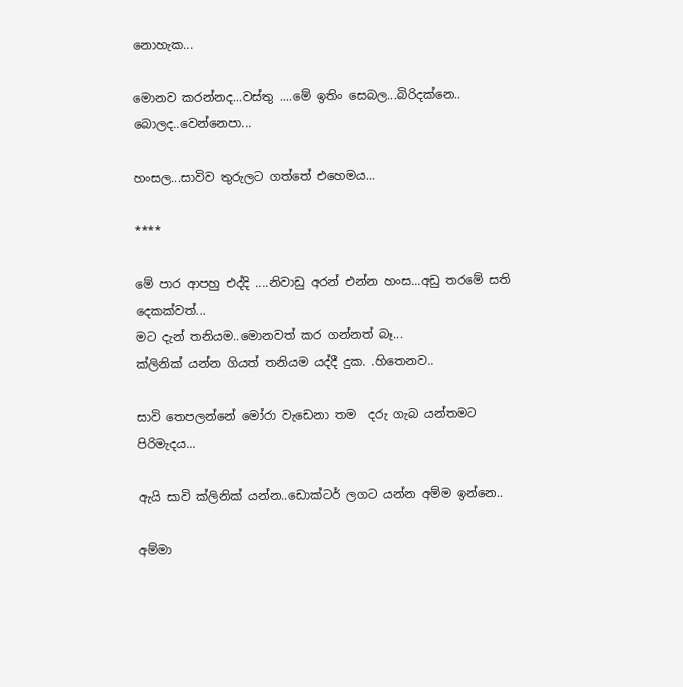නොහැක...

මොනව කරන්නද...වස්තු ....මේ ඉතිං සෙබල...බිරිදක්නෙ..
බොලද..වෙන්නෙපා...

හංසල...සාවිව තුරුලට ගත්තේ එහෙමය...

****

මේ පාර ආපහු එද්දි ....නිවාඩු අරන් එන්න හංස...අඩු තරමේ සති දෙකක්වත්...
මට දැන් තනියම..මොනවත් කර ගන්නත් බෑ...
ක්ලිනික් යන්න ගියත් තනියම යද්දී දුක. .හිතෙනව..

සාවි තෙපලන්නේ මෝරා වැඩෙනා තම  දරු ගැබ යන්තමට පිරිමැදය...

ඇයි සාවි ක්ලිනික් යන්න..ඩොක්ටර් ලගට යන්න අම්ම ඉන්නෙ..

අම්මා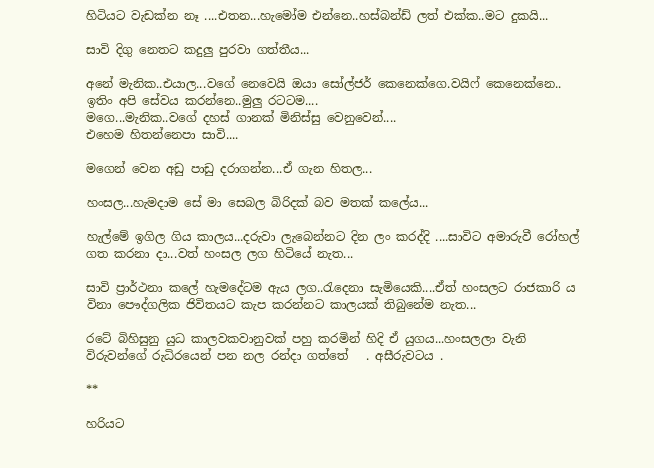හිටියට වැඩක්න නෑ ....එතන...හැමෝම එන්නෙ..හස්බන්ඩ් ලත් එක්ක..මට දුකයි...

සාවි දිගු නෙතට කදුලු පුරවා ගත්තීය...

අනේ මැනික..එයාල...වගේ නෙවෙයි ඔයා සෝල්ජර් කෙනෙක්ගෙ.වයිෆ් කෙනෙක්නෙ..
ඉතිං අපි සේවය කරන්නෙ..මුලු රටටම....
මගෙ...මැනික..වගේ දහස් ගානක් මිනිස්සු වෙනුවෙන්....
එහෙම හිතන්නෙපා සාවි....

මගෙන් වෙන අඩු පාඩු දරාගන්න...ඒ ගැන හිතල...

හංසල...හැමදාම සේ මා සෙබල බිරිදක් බව මතක් කලේය...

හැල්මේ ඉගිල ගිය කාලය...දරුවා ලැබෙන්නට දින ලං කරද්දි ....සාවිට අමාරුවී රෝහල් ගත කරනා දා...වත් හංසල ලග හිටියේ නැත...

සාවි ප්‍රාර්ථනා කලේ හැමදේටම ඇය ලග..රැදෙනා සැමියෙකි....ඒත් හංසලට රාජකාරි ය විනා පෞද්ගලික ජිවිතයට කැප කරන්නට කාලයක් තිබුනේම නැත...

රටේ බිහිසුනු යුධ කාලවකවානුවක් පහු කරමින් හිදි ඒ යුගය...හංසලලා වැනි විරුවන්ගේ රුධිරයෙන් පන නල රන්දා ගත්තේ   . අසීරුවටය .

**

හරියට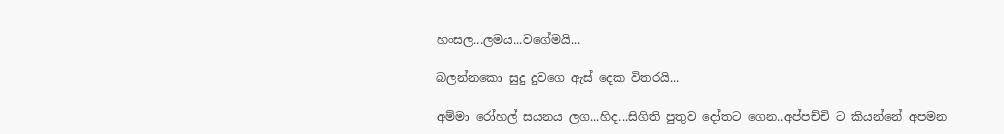හංසල...ලමය...වගේමයි...

බලන්නකො සුදු දුවගෙ ඇස් දෙක විතරයි...

අම්මා රෝහල් සයනය ලග...හිද...සිගිති පුතුව දෝතට ගෙන..අප්පච්චි ට කියන්නේ අපමන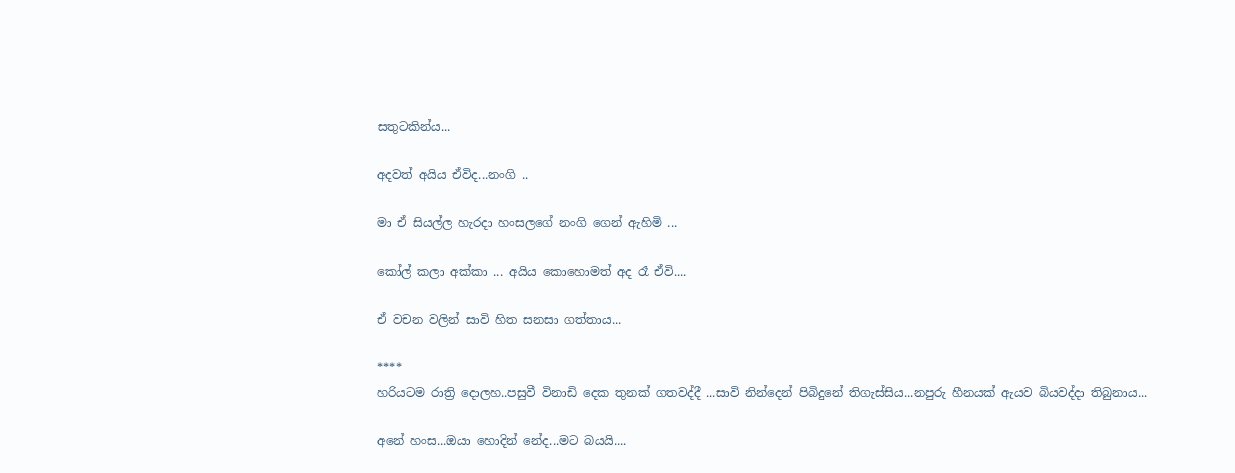සතුටකින්ය...

අදවත් අයිය ඒවිද...නංගි ..

මා ඒ සියල්ල හැරදා හංසලගේ නංගි ගෙන් ඇහිමි ...

කෝල් කලා අක්කා ... අයිය කොහොමත් අද රෑ ඒවි....

ඒ වචන වලින් සාවි හිත සනසා ගත්තාය...

****
හරියටම රාත්‍රි දොලහ..පසුවී විනාඩි දෙක තුනක් ගතවද්දී ...සාවි නින්දෙන් පිබිදුනේ තිගැස්සිය...නපුරු හීනයක් ඇයව බියවද්දා තිබුනාය...

අනේ හංස...ඔයා හොදින් නේද...මට බයයි....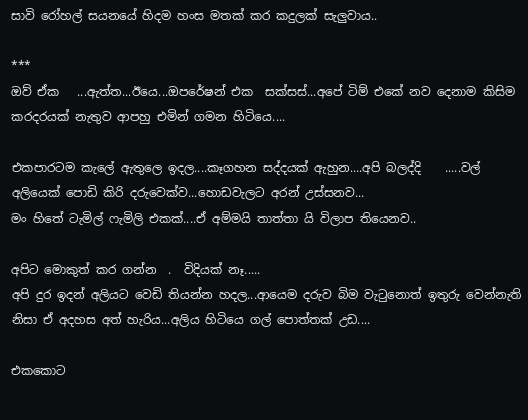සාවි රෝහල් සයනයේ හිදම හංස මතක් කර කදුලක් සැලුවාය..

***
ඔව් ඒක   ...ඇත්ත...ඊයෙ...ඔපරේෂන් එක  සක්සස්...අපේ ටිම් එකේ නව දෙනාම කිසිම කරදරයක් නැතුව ආපහු එමින් ගමන හිටියෙ....

එකපාරටම කැලේ ඇතුලෙ ඉදල....කෑගහන සද්දයක් ඇහුන....අපි බලද්දි    .....වල් අලියෙක් පොඩි කිරි දරුවෙක්ව...හොඩවැලට අරන් උස්සනව...
මං හිතේ ටැමිල් ෆැමිලි එකක්....ඒ අම්මයි තාත්තා යි විලාප තියෙනව..

අපිට මොකුත් කර ගන්න  .  විදියක් නෑ.....
අපි දුර ඉදන් අලියට වෙඩි තියන්න හදල...ආයෙම දරුව බිම වැටුනොත් ඉතුරු වෙන්නැති නිසා ඒ අදහස අත් හැරිය...අලිය හිටියෙ ගල් පොත්තක් උඩ....

එකකොට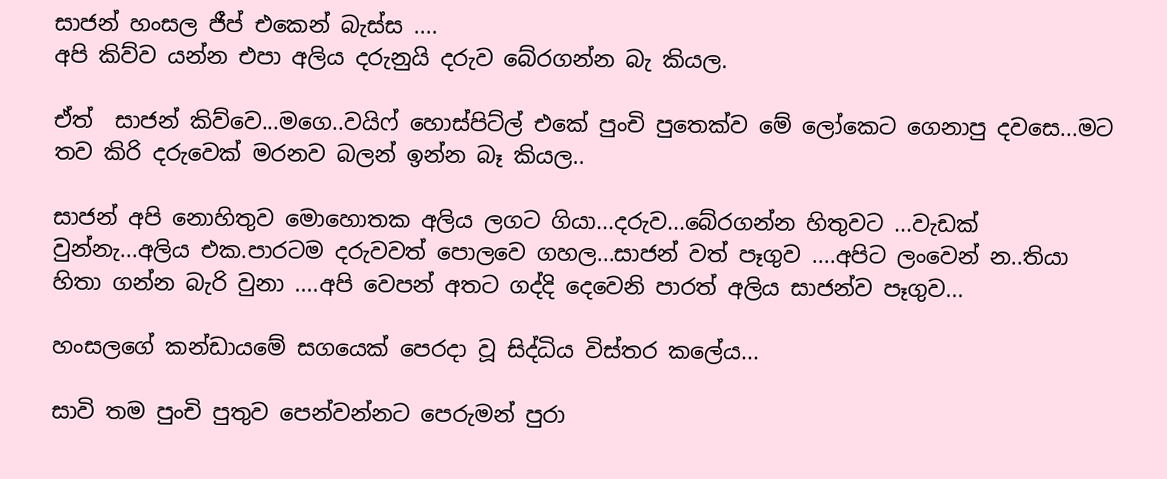සාජන් හංසල ජීප් එකෙන් බැස්ස ....
අපි කිව්ව යන්න එපා අලිය දරුනුයි දරුව බේරගන්න බැ කියල.

ඒත්  සාජන් කිව්වෙ...මගෙ..වයිෆ් හොස්පිට්ල් එකේ පුංචි පුතෙක්ව මේ ලෝකෙට ගෙනාපු දවසෙ...මට තව කිරි දරුවෙක් මරනව බලන් ඉන්න බෑ කියල..

සාජන් අපි නොහිතුව මොහොතක අලිය ලගට ගියා...දරුව...බේරගන්න හිතුවට ...වැඩක් වුන්නැ...අලිය එක.පාරටම දරුවවත් පොලවෙ ගහල...සාජන් වත් පෑගුව ....අපිට ලංවෙන් න..තියා හිතා ගන්න බැරි වුනා ....අපි වෙපන් අතට ගද්දි දෙවෙනි පාරත් අලිය සාජන්ව පෑගුව...

හංසලගේ කන්ඩායමේ සගයෙක් පෙරදා වූ සිද්ධිය විස්තර කලේය...

සාවි තම පුංචි පුතුව පෙන්වන්නට පෙරුමන් පුරා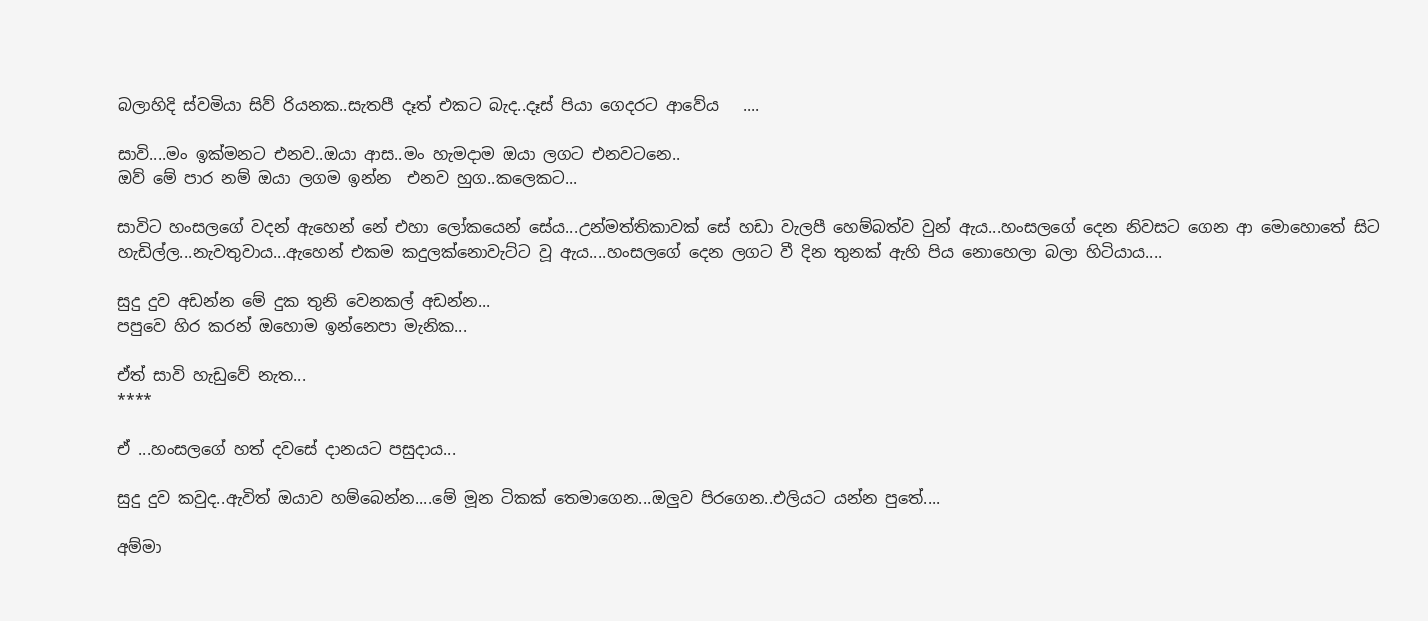බලාහිදි ස්වමියා සිව් රියනක..සැතපී දෑත් එකට බැද..දෑස් පියා ගෙදරට ආවේය   ....

සාවි....මං ඉක්මනට එනව..ඔයා ආස..මං හැමදාම ඔයා ලගට එනවටනෙ..
ඔව් මේ පාර නම් ඔයා ලගම ඉන්න  එනව හුග..කලෙකට...

සාවිට හංසලගේ වදන් ඇහෙන් නේ එහා ලෝකයෙන් සේය...උන්මත්තිකාවක් සේ හඩා වැලපී හෙම්බත්ව වුන් ඇය...හංසලගේ දෙන නිවසට ගෙන ආ මොහොතේ සිට හැඩිල්ල...නැවතුවාය...ඇහෙන් එකම කදුලක්නොවැට්ට වූ ඇය....හංසලගේ දෙන ලගට වී දින තුනක් ඇහි පිය නොහෙලා බලා හිටියාය....

සුදු දුව අඩන්න මේ දුක තුනි වෙනකල් අඩන්න...
පපුවෙ හිර කරන් ඔහොම ඉන්නෙපා මැනික...

ඒත් සාවි හැඩුවේ නැත...
****

ඒ ...හංසලගේ හත් දවසේ දානයට පසුදාය...

සුදු දුව කවුද..ඇවිත් ඔයාව හම්බෙන්න....මේ මූන ටිකක් තෙමාගෙන...ඔලුව පිරගෙන..එලියට යන්න පුතේ....

අම්මා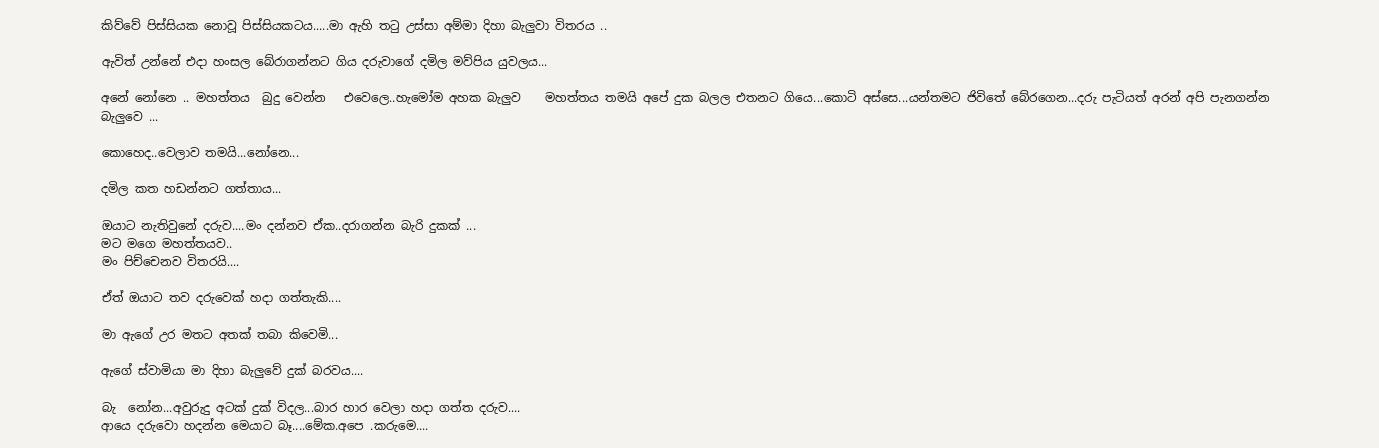කිව්වේ පිස්සියක නොවූ පිස්සියකටය.....මා ඇහි තටු උස්සා අම්මා දිහා බැලුවා විතරය ..

ඇවිත් උන්නේ එදා හංසල බේරාගන්නට ගිය දරුවාගේ දමිල මව්පිය යුවලය...

අනේ නෝනෙ .. මහත්තය  බුදු වෙන්න   එවෙලෙ..හැමෝම අහක බැලුව    මහත්තය තමයි අපේ දුක බලල එතනට ගියෙ...කොටි අස්සෙ...යන්තමට ජිවිතේ බේරගෙන...දරු පැටියත් අරන් අපි පැනගන්න බැලුවෙ ...

කොහෙද..වෙලාව තමයි...නෝනෙ...

දමිල කත හඩන්නට ගත්තාය...

ඔයාට නැතිවුනේ දරුව....මං දන්නව ඒක..දරාගන්න බැරි දුකක් ...
මට මගෙ මහත්තයව..
මං පිච්චෙනව විතරයි....

ඒත් ඔයාට තව දරුවෙක් හදා ගත්තැකි....

මා ඇගේ උර මතට අතක් තබා කිවෙමි...

ඇගේ ස්වාමියා මා දිහා බැලුවේ දුක් බරවය....

බැ  නෝන...අවුරුදු අටක් දුක් විදල...බාර හාර වෙලා හදා ගත්ත දරුව....
ආයෙ දරුවො හදන්න මෙයාට බෑ....මේක.අපෙ .කරුමෙ....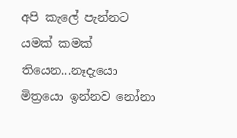අපි කැලේ පැන්නට යමක් කමක් තියෙන...නෑදැයො මිත්‍රයො ඉන්නව නෝනා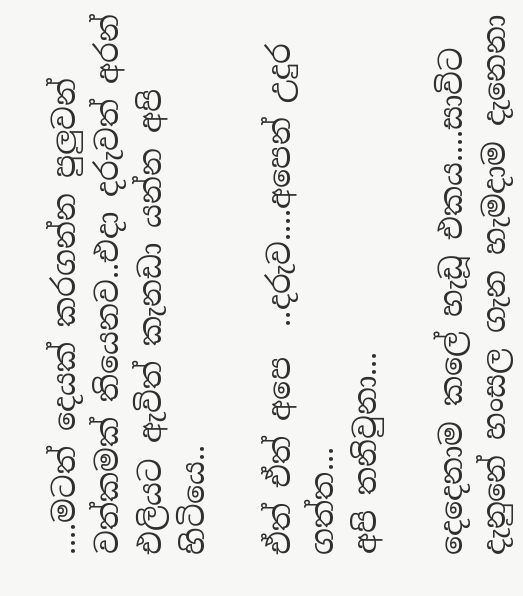....මටත් දෙයක් කරගන්න පුලුවන් වත්කමක් තියෙනව..එදා දරුවත් අරන් එලියට ඇවිත් කැනඩා යන්න අපි හිටියෙ..

ඒත් ඒත් අපෙ  ..දරුව....අපෙන් උදුර ගත්ත...
අපි තනිවුනා...

දෙදෙනාම කලේ හැඩූ එකය....සාවිට දැනුනේ හංසල ගැන හැමදාම දැනෙනා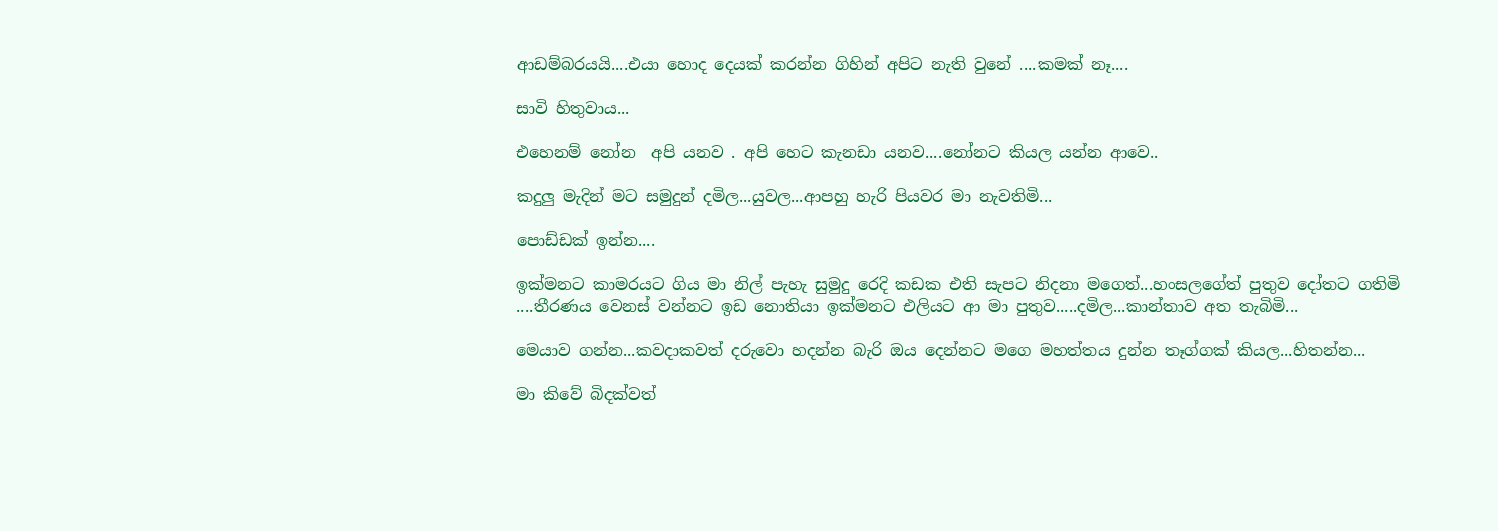ආඩම්බරයයි....එයා හොද දෙයක් කරන්න ගිහින් අපිට නැති වුනේ ....කමක් නෑ....

සාවි හිතුවාය...

එහෙනම් නෝන  අපි යනව . අපි හෙට කැනඩා යනව....නෝනට කියල යන්න ආවෙ..

කදුලු මැදින් මට සමුදුන් දමිල...යුවල...ආපහු හැරි පියවර මා නැවතිමි...

පොඩ්ඩක් ඉන්න....

ඉක්මනට කාමරයට ගිය මා නිල් පැහැ සුමුදු රෙදි කඩක එති සැපට නිදනා මගෙත්...හංසලගේත් පුතුව දෝතට ගතිමි ....තීරණය වෙනස් වන්නට ඉඩ නොතියා ඉක්මනට එලියට ආ මා පුතුව.....දමිල...කාන්තාව අත තැබිමි...

මෙයාව ගන්න...කවදාකවත් දරුවො හදන්න බැරි ඔය දෙන්නට මගෙ මහත්තය දුන්න තෑග්ගක් කියල...හිතන්න...

මා කිවේ බිදක්වත්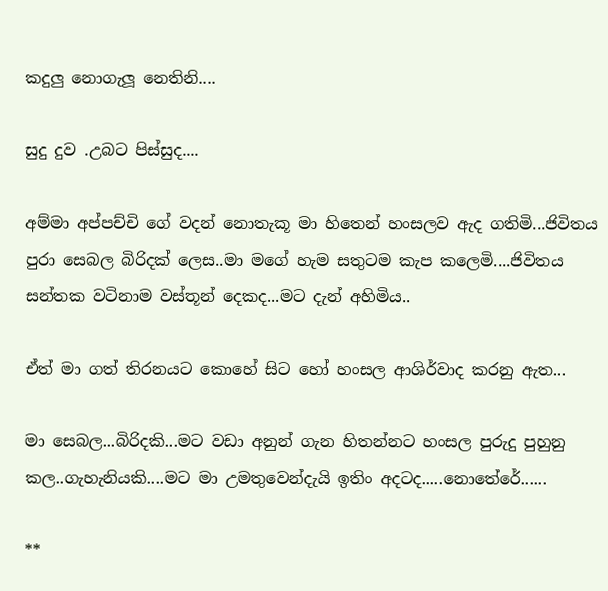කදුලු නොගැලූ නෙතිනි....

සුදු දුව .උබට පිස්සුද....

අම්මා අප්පච්චි ගේ වදන් නොතැකූ මා හිතෙන් හංසලව ඇද ගතිමි...ජිවිතය පුරා සෙබල බිරිදක් ලෙස..මා මගේ හැම සතුටම කැප කලෙමි....ජිවිතය සන්තක වටිනාම වස්තූන් දෙකද...මට දැන් අහිමිය..

ඒත් මා ගත් තිරනයට කොහේ සිට හෝ හංසල ආශිර්වාද කරනු ඇත...

මා සෙබල...බිරිදකි...මට වඩා අනුන් ගැන හිතන්නට හංසල පුරුදු පුහුනු කල..ගැහැනියකි....මට මා උමතුවෙන්දැයි ඉතිං අදටද.....නොතේරේ......

**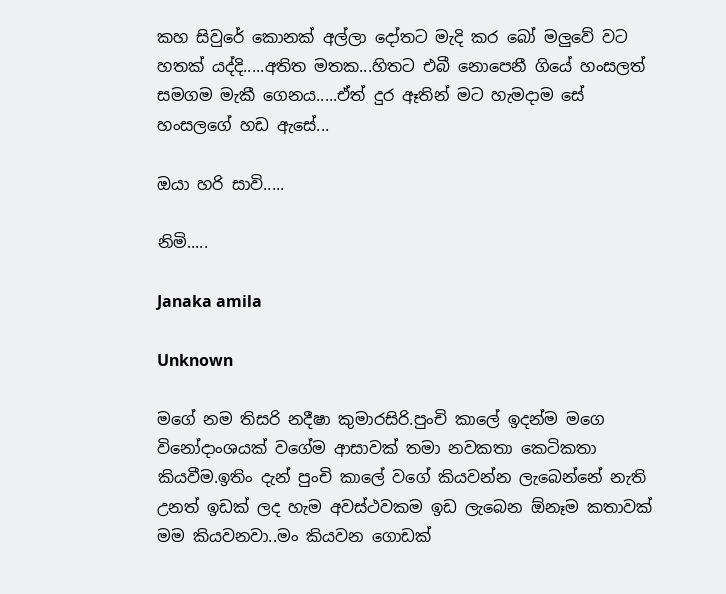කහ සිවුරේ කොනක් අල්ලා දෝතට මැදි කර බෝ මලුවේ වට හතක් යද්දි.....අතිත මතක...හිතට එබී නොපෙනී ගියේ හංසලත් සමගම මැකී ගෙනය.....ඒත් දුර ඈතින් මට හැමදාම සේ හංසලගේ හඩ ඇසේ...

ඔයා හරි සාවි.....

නිමි.....

Janaka amila

Unknown

මගේ නම තිසරි නදීෂා කුමාරසිරි.පුංචි කාලේ ඉදන්ම මගෙ විනෝදාංශයක් වගේම ආසාවක් තමා නවකතා කෙටිකතා කියවීම.ඉතිං දැන් පුංචි කාලේ වගේ කියවන්න ලැබෙන්නේ නැති උනත් ඉඩක් ලද හැම අවස්ථවකම ඉඩ ලැබෙන ඕනෑම කතාවක් මම කියවනවා..මං කියවන ගොඩක්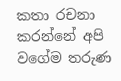කතා රචනා කරන්නේ අපි වගේම තරුණ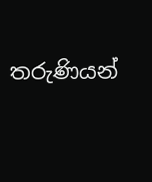තරුණියන්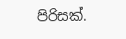පිරිසක්.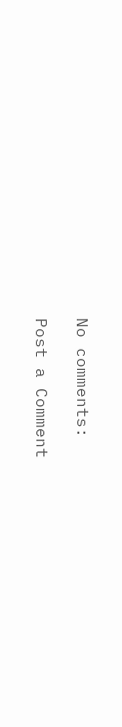No comments:

Post a Comment